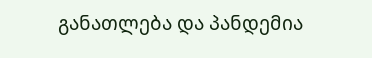განათლება და პანდემია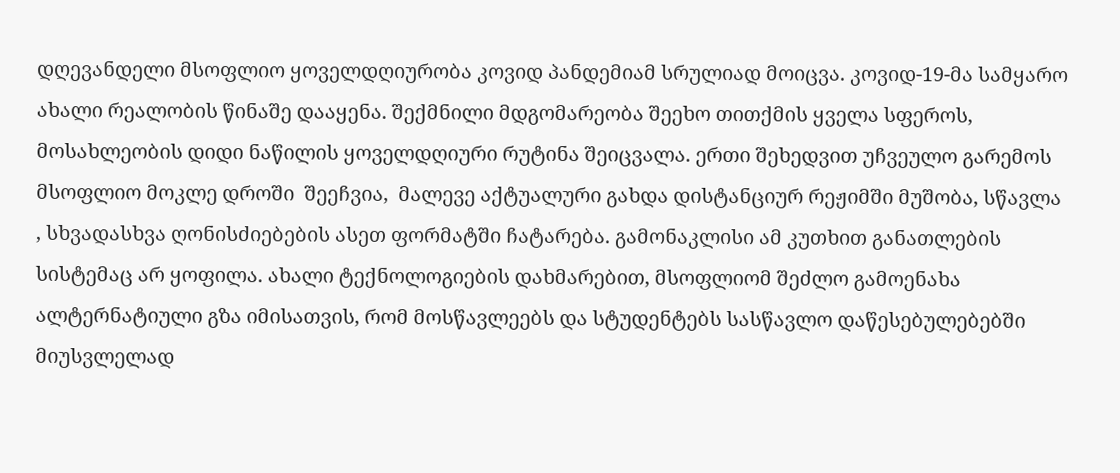დღევანდელი მსოფლიო ყოველდღიურობა კოვიდ პანდემიამ სრულიად მოიცვა. კოვიდ-19-მა სამყარო ახალი რეალობის წინაშე დააყენა. შექმნილი მდგომარეობა შეეხო თითქმის ყველა სფეროს, მოსახლეობის დიდი ნაწილის ყოველდღიური რუტინა შეიცვალა. ერთი შეხედვით უჩვეულო გარემოს  მსოფლიო მოკლე დროში  შეეჩვია,  მალევე აქტუალური გახდა დისტანციურ რეჟიმში მუშობა, სწავლა , სხვადასხვა ღონისძიებების ასეთ ფორმატში ჩატარება. გამონაკლისი ამ კუთხით განათლების სისტემაც არ ყოფილა. ახალი ტექნოლოგიების დახმარებით, მსოფლიომ შეძლო გამოენახა ალტერნატიული გზა იმისათვის, რომ მოსწავლეებს და სტუდენტებს სასწავლო დაწესებულებებში მიუსვლელად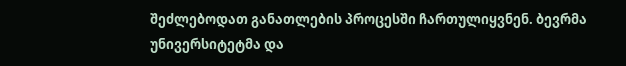შეძლებოდათ განათლების პროცესში ჩართულიყვნენ. ბევრმა უნივერსიტეტმა და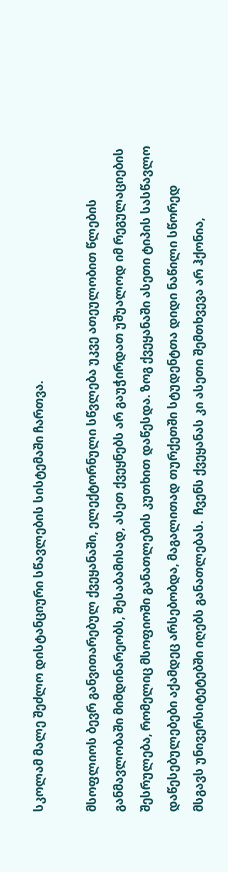სკოლამ მალე შეძლო დისტანციური სწავლების სისტემაში ჩართვა.

მსოფლიოს ბევრ განვითარებულ ქვეყანაში, ელექტორნული სწვლება უკვე ათეულობით წლების განმავლობაში მიმდინარეობს, შესაბამისად, ასეთ ქვეყნებს არ გაუჭირდათ უშუალოდ იმ რეგულაციების შესრულება, რომელიც მსოფიოში განათლების კუთხით დაწესდა. ზოგ ქვეყანაში ასეთი ტიპის სასწავლო დაწესებულებები აქამდეც არსებობდა, მაგალითად თურქეთში სტუდენტთა დიდი ნაწილი სწორედ მსგავს უნივერსიტეტებში იღებს განათლებას.  ჩვენს ქვეყანას კი ასეთი შემთხვევა არ ჰქონია,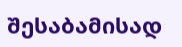შესაბამისად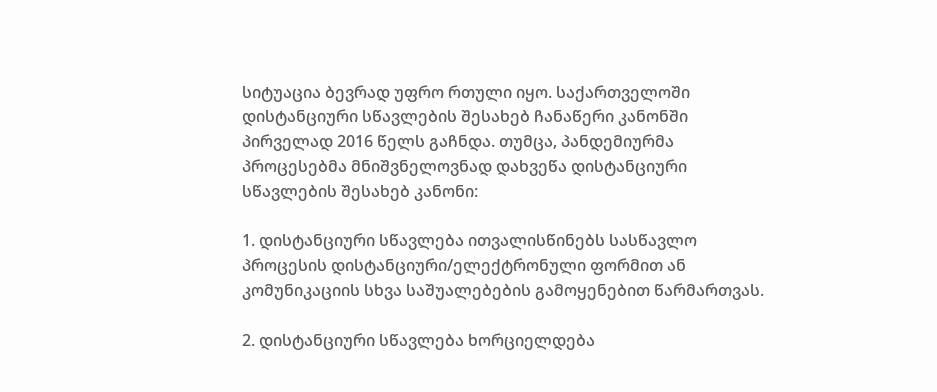სიტუაცია ბევრად უფრო რთული იყო. საქართველოში  დისტანციური სწავლების შესახებ ჩანაწერი კანონში პირველად 2016 წელს გაჩნდა. თუმცა, პანდემიურმა პროცესებმა მნიშვნელოვნად დახვეწა დისტანციური სწავლების შესახებ კანონი:

1. დისტანციური სწავლება ითვალისწინებს სასწავლო პროცესის დისტანციური/ელექტრონული ფორმით ან კომუნიკაციის სხვა საშუალებების გამოყენებით წარმართვას.

2. დისტანციური სწავლება ხორციელდება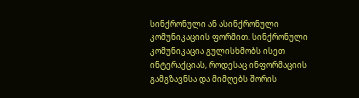სინქრონული ან ასინქრონული კომუნიკაციის ფორმით. სინქრონული კომუნიკაცია გულისხმობს ისეთ ინტერაქციას, როდესაც ინფორმაციის გამგზავნსა და მიმღებს შორის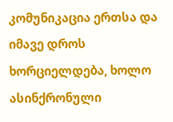კომუნიკაცია ერთსა და იმავე დროს ხორციელდება, ხოლო ასინქრონული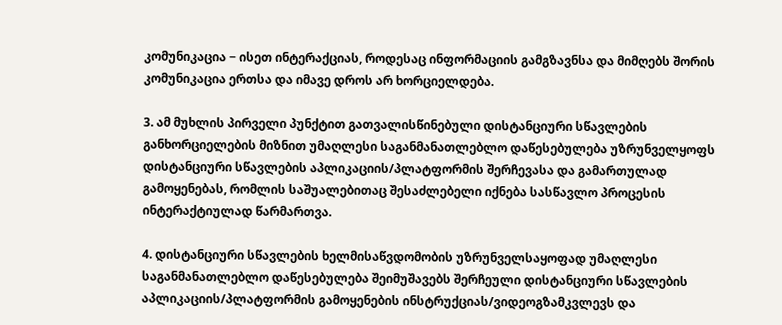კომუნიკაცია − ისეთ ინტერაქციას, როდესაც ინფორმაციის გამგზავნსა და მიმღებს შორის კომუნიკაცია ერთსა და იმავე დროს არ ხორციელდება.

3. ამ მუხლის პირველი პუნქტით გათვალისწინებული დისტანციური სწავლების განხორციელების მიზნით უმაღლესი საგანმანათლებლო დაწესებულება უზრუნველყოფს დისტანციური სწავლების აპლიკაციის/პლატფორმის შერჩევასა და გამართულად გამოყენებას, რომლის საშუალებითაც შესაძლებელი იქნება სასწავლო პროცესის ინტერაქტიულად წარმართვა.

4. დისტანციური სწავლების ხელმისაწვდომობის უზრუნველსაყოფად უმაღლესი საგანმანათლებლო დაწესებულება შეიმუშავებს შერჩეული დისტანციური სწავლების აპლიკაციის/პლატფორმის გამოყენების ინსტრუქციას/ვიდეოგზამკვლევს და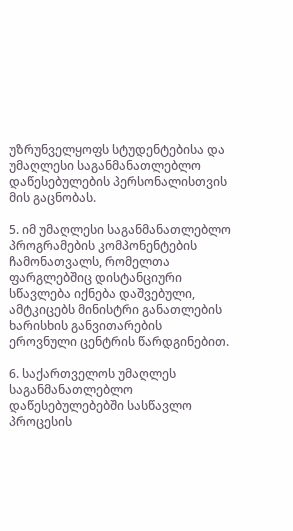უზრუნველყოფს სტუდენტებისა და უმაღლესი საგანმანათლებლო დაწესებულების პერსონალისთვის მის გაცნობას.

5. იმ უმაღლესი საგანმანათლებლო პროგრამების კომპონენტების ჩამონათვალს, რომელთა ფარგლებშიც დისტანციური სწავლება იქნება დაშვებული, ამტკიცებს მინისტრი განათლების ხარისხის განვითარების ეროვნული ცენტრის წარდგინებით.

6. საქართველოს უმაღლეს საგანმანათლებლო დაწესებულებებში სასწავლო პროცესის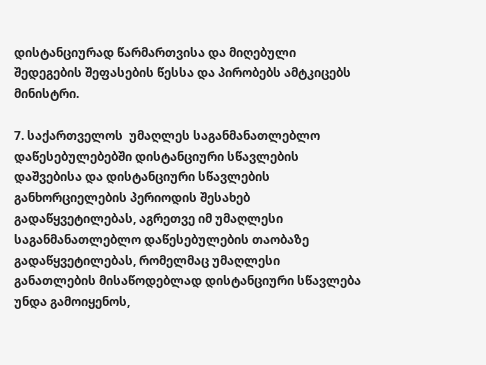დისტანციურად წარმართვისა და მიღებული შედეგების შეფასების წესსა და პირობებს ამტკიცებს მინისტრი.

7. საქართველოს  უმაღლეს საგანმანათლებლო დაწესებულებებში დისტანციური სწავლების დაშვებისა და დისტანციური სწავლების განხორციელების პერიოდის შესახებ გადაწყვეტილებას, აგრეთვე იმ უმაღლესი საგანმანათლებლო დაწესებულების თაობაზე გადაწყვეტილებას, რომელმაც უმაღლესი განათლების მისაწოდებლად დისტანციური სწავლება უნდა გამოიყენოს,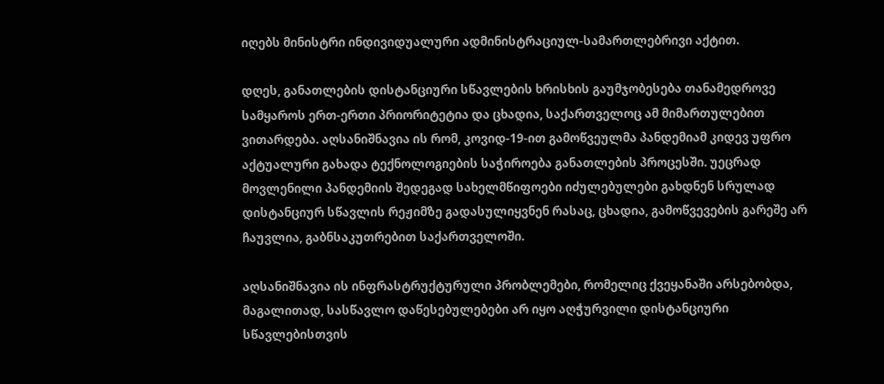იღებს მინისტრი ინდივიდუალური ადმინისტრაციულ-სამართლებრივი აქტით.

დღეს, განათლების დისტანციური სწავლების ხრისხის გაუმჯობესება თანამედროვე სამყაროს ერთ-ერთი პრიორიტეტია და ცხადია, საქართველოც ამ მიმართულებით ვითარდება. აღსანიშნავია ის რომ, კოვიდ-19-ით გამოწვეულმა პანდემიამ კიდევ უფრო აქტუალური გახადა ტექნოლოგიების საჭიროება განათლების პროცესში. უეცრად მოვლენილი პანდემიის შედეგად სახელმწიფოები იძულებულები გახდნენ სრულად დისტანციურ სწავლის რეჟიმზე გადასულიყვნენ რასაც, ცხადია, გამოწვევების გარეშე არ ჩაუვლია, გაბნსაკუთრებით საქართველოში.

აღსანიშნავია ის ინფრასტრუქტურული პრობლემები, რომელიც ქვეყანაში არსებობდა, მაგალითად, სასწავლო დაწესებულებები არ იყო აღჭურვილი დისტანციური სწავლებისთვის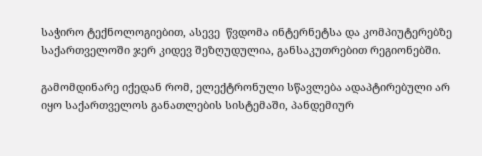საჭირო ტექნოლოგიებით, ასევე  წვდომა ინტერნეტსა და კომპიუტერებზე საქართველოში ჯერ კიდევ შეზღუდულია, განსაკუთრებით რეგიონებში.

გამომდინარე იქედან რომ, ელექტრონული სწავლება ადაპტირებული არ იყო საქართველოს განათლების სისტემაში, პანდემიურ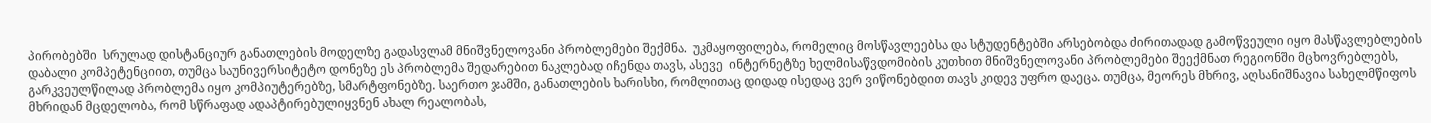პირობებში  სრულად დისტანციურ განათლების მოდელზე გადასვლამ მნიშვნელოვანი პრობლემები შექმნა.  უკმაყოფილება, რომელიც მოსწავლეებსა და სტუდენტებში არსებობდა ძირითადად გამოწვეული იყო მასწავლებლების დაბალი კომპეტენციით, თუმცა საუნივერსიტეტო დონეზე ეს პრობლემა შედარებით ნაკლებად იჩენდა თავს, ასევე  ინტერნეტზე ხელმისაწვდომიბის კუთხით მნიშვნელოვანი პრობლემები შეექმნათ რეგიონში მცხოვრებლებს, გარკვეულწილად პრობლემა იყო კომპიუტერებზე, სმარტფონებზე. საერთო ჯამში, განათლების ხარისხი, რომლითაც დიდად ისედაც ვერ ვიწონებდით თავს კიდევ უფრო დაეცა. თუმცა, მეორეს მხრივ, აღსანიშნავია სახელმწიფოს მხრიდან მცდელობა, რომ სწრაფად ადაპტირებულიყვნენ ახალ რეალობას,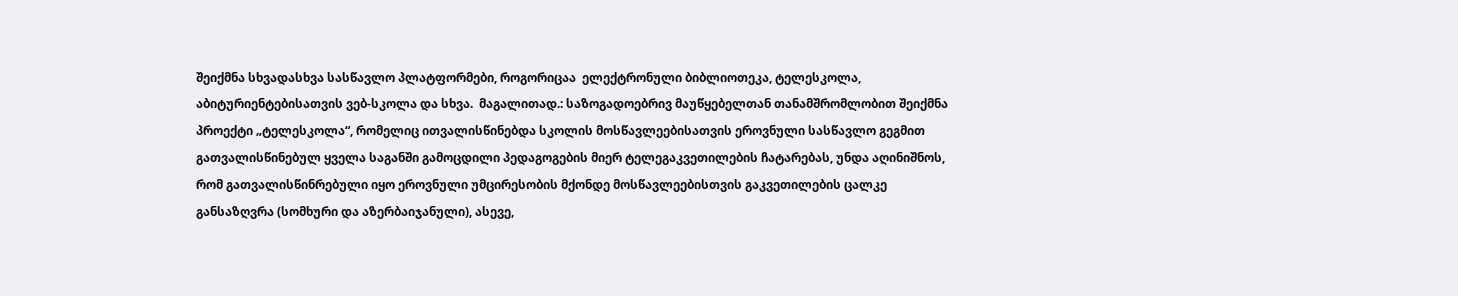შეიქმნა სხვადასხვა სასწავლო პლატფორმები, როგორიცაა  ელექტრონული ბიბლიოთეკა, ტელესკოლა, აბიტურიენტებისათვის ვებ-სკოლა და სხვა.  მაგალითად.: საზოგადოებრივ მაუწყებელთან თანამშრომლობით შეიქმნა პროექტი „ტელესკოლა“, რომელიც ითვალისწინებდა სკოლის მოსწავლეებისათვის ეროვნული სასწავლო გეგმით გათვალისწინებულ ყველა საგანში გამოცდილი პედაგოგების მიერ ტელეგაკვეთილების ჩატარებას, უნდა აღინიშნოს, რომ გათვალისწინრებული იყო ეროვნული უმცირესობის მქონდე მოსწავლეებისთვის გაკვეთილების ცალკე განსაზღვრა (სომხური და აზერბაიჯანული), ასევე,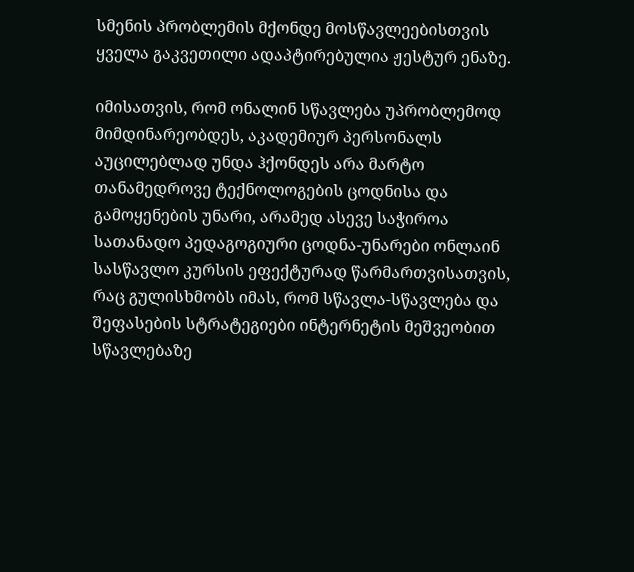სმენის პრობლემის მქონდე მოსწავლეებისთვის ყველა გაკვეთილი ადაპტირებულია ჟესტურ ენაზე.

იმისათვის, რომ ონალინ სწავლება უპრობლემოდ მიმდინარეობდეს, აკადემიურ პერსონალს აუცილებლად უნდა ჰქონდეს არა მარტო თანამედროვე ტექნოლოგების ცოდნისა და გამოყენების უნარი, არამედ ასევე საჭიროა სათანადო პედაგოგიური ცოდნა-უნარები ონლაინ სასწავლო კურსის ეფექტურად წარმართვისათვის, რაც გულისხმობს იმას, რომ სწავლა-სწავლება და შეფასების სტრატეგიები ინტერნეტის მეშვეობით სწავლებაზე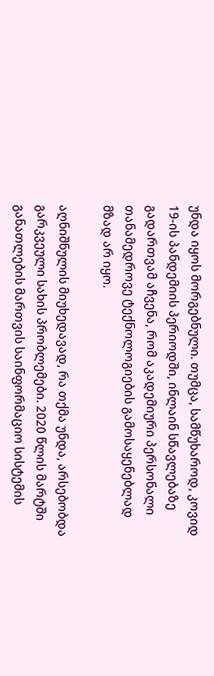უნდა იყოს მორგებნული. თუმცა, სამწუხაროდ, კოვიდ 19-ის პანდემიის პერიოდში, ინლაინ სწავლებაზე გადართვამ აჩვენა, რომ აკადემიური პერსონალი თანამედროვე ტექნოლოგიების გამოსაყენებლად მზად არ იყო.

აღნიშნულის მიუხედავად, რა თქმა უნდა, არსებობდა გარკვეული სახის პრობლემები. 2020 წლის მარტში განათლების მართვის საინფორმაციო სისტემის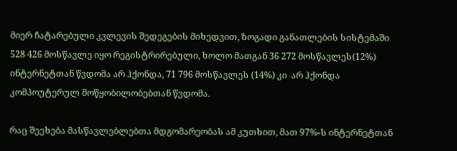მიერ ჩატარებული კვლევის შედეგების მიხედვით, ზოგადი განათლების სისტემაში 528 426 მოსწავლე იყო რეგისტრირებული, ხოლო მათგან 36 272 მოსწავლეს(12%) ინტერნეტთან წვდომა არ ჰქონდა, 71 796 მოსწავლეს (14%) კი  არ ჰქონდა კომპოუტერულ მოწყობილობებთან წვდომა.

რაც შეეხება მასწავლებლებთა მდგომარეობას ამ კუთხით, მათ 97%-ს ინტერნეტთან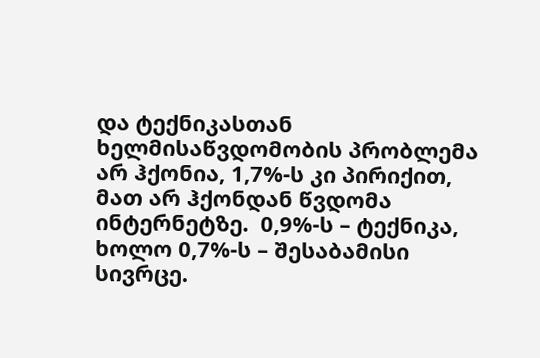და ტექნიკასთან ხელმისაწვდომობის პრობლემა არ ჰქონია, 1,7%-ს კი პირიქით, მათ არ ჰქონდან წვდომა ინტერნეტზე.  0,9%-ს – ტექნიკა, ხოლო 0,7%-ს – შესაბამისი სივრცე.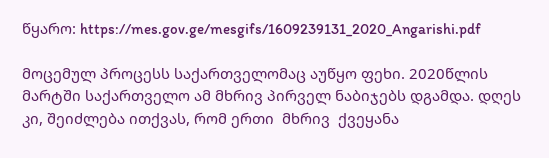წყარო: https://mes.gov.ge/mesgifs/1609239131_2020_Angarishi.pdf

მოცემულ პროცესს საქართველომაც აუწყო ფეხი. 2020წლის მარტში საქართველო ამ მხრივ პირველ ნაბიჯებს დგამდა. დღეს კი, შეიძლება ითქვას, რომ ერთი  მხრივ  ქვეყანა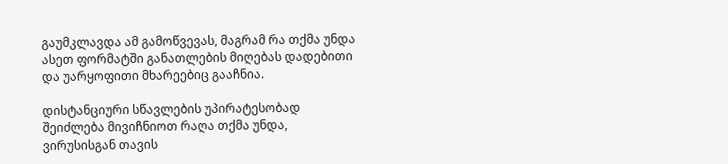გაუმკლავდა ამ გამოწვევას, მაგრამ რა თქმა უნდა ასეთ ფორმატში განათლების მიღებას დადებითი და უარყოფითი მხარეებიც გააჩნია.

დისტანციური სწავლების უპირატესობად შეიძლება მივიჩნიოთ რაღა თქმა უნდა, ვირუსისგან თავის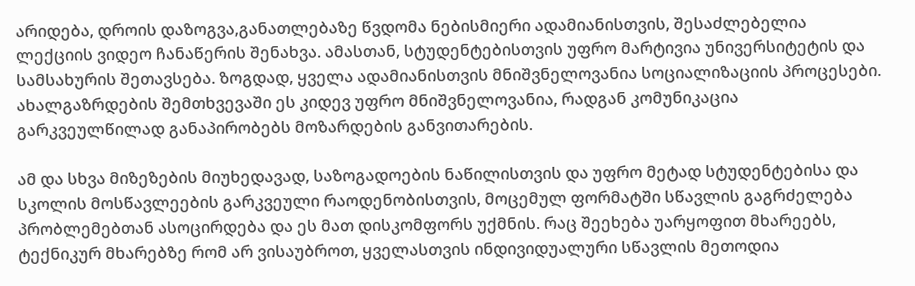არიდება, დროის დაზოგვა,განათლებაზე წვდომა ნებისმიერი ადამიანისთვის, შესაძლებელია ლექციის ვიდეო ჩანაწერის შენახვა. ამასთან, სტუდენტებისთვის უფრო მარტივია უნივერსიტეტის და სამსახურის შეთავსება. ზოგდად, ყველა ადამიანისთვის მნიშვნელოვანია სოციალიზაციის პროცესები. ახალგაზრდების შემთხვევაში ეს კიდევ უფრო მნიშვნელოვანია, რადგან კომუნიკაცია გარკვეულწილად განაპირობებს მოზარდების განვითარების.

ამ და სხვა მიზეზების მიუხედავად, საზოგადოების ნაწილისთვის და უფრო მეტად სტუდენტებისა და სკოლის მოსწავლეების გარკვეული რაოდენობისთვის, მოცემულ ფორმატში სწავლის გაგრძელება პრობლემებთან ასოცირდება და ეს მათ დისკომფორს უქმნის. რაც შეეხება უარყოფით მხარეებს, ტექნიკურ მხარებზე რომ არ ვისაუბროთ, ყველასთვის ინდივიდუალური სწავლის მეთოდია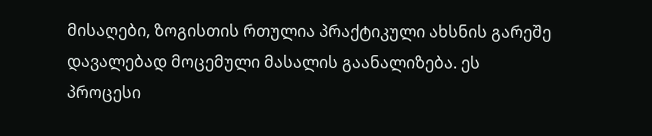მისაღები, ზოგისთის რთულია პრაქტიკული ახსნის გარეშე დავალებად მოცემული მასალის გაანალიზება. ეს პროცესი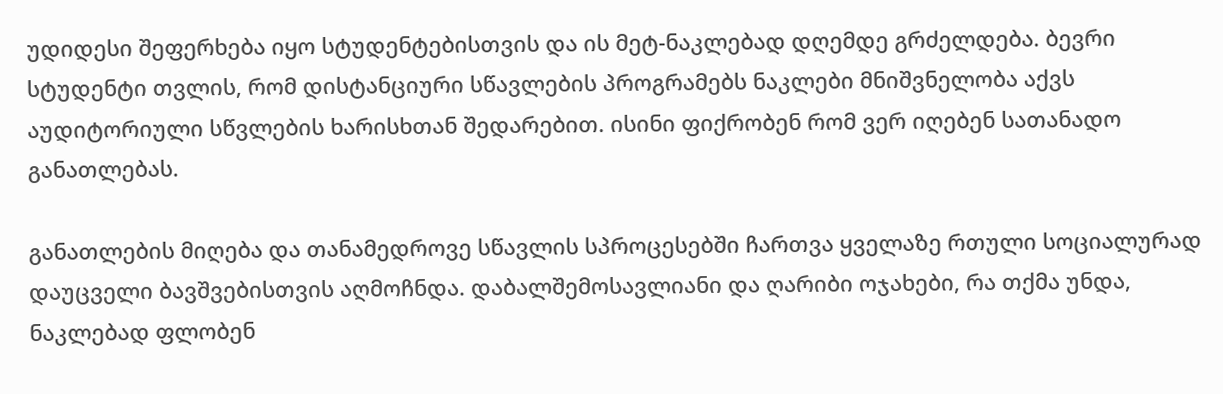უდიდესი შეფერხება იყო სტუდენტებისთვის და ის მეტ-ნაკლებად დღემდე გრძელდება. ბევრი სტუდენტი თვლის, რომ დისტანციური სწავლების პროგრამებს ნაკლები მნიშვნელობა აქვს აუდიტორიული სწვლების ხარისხთან შედარებით. ისინი ფიქრობენ რომ ვერ იღებენ სათანადო განათლებას.

განათლების მიღება და თანამედროვე სწავლის სპროცესებში ჩართვა ყველაზე რთული სოციალურად დაუცველი ბავშვებისთვის აღმოჩნდა. დაბალშემოსავლიანი და ღარიბი ოჯახები, რა თქმა უნდა, ნაკლებად ფლობენ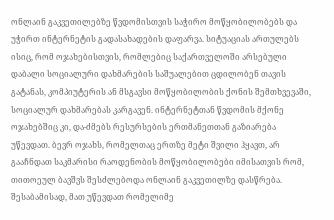ონლაინ გაკვეთილებზე წვდომისთვის საჭირო მოწყობილობებს და უჭირთ ინტერნეტის გადასახადების დაფარვა. სიტუაციას ართულებს ისიც, რომ ოჯახებისთვის, რომლებიც საქართველოში არსებული დაბალი სოციალური დახმარების საშუალებით ცდილობენ თავის გატანას, კომპიუტერის ან მსგავსი მოწყობილობის ქონის შემთხვევაში, სოციალურ დახმარებას კარგავენ. ინტერნეტთან წვდომის მქონე ოჯახებშიც კი, და-ძმებს რესურსების ერთმანეთთან გაზიარება უწევდათ. ბევრ ოჯახს, რომელთაც ერთზე მეტი შვილი ჰყავთ, არ გააჩნდათ საკმარისი რაოდენობის მოწყობილობები იმისათვის რომ, თითოეულ ბავშვს შესძლებოდა ონლაინ გაკვეთილზე დასწრება. შესაბამისად, მათ უწევდათ რომელიმე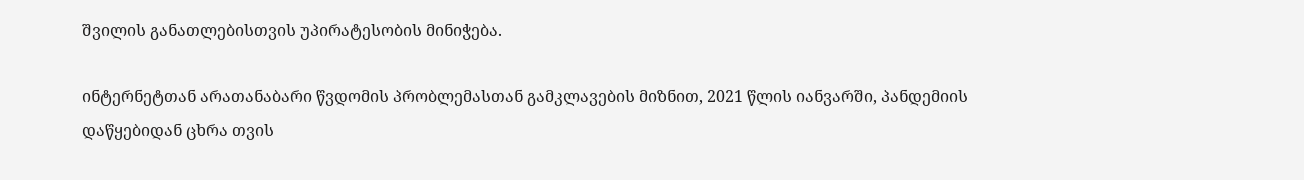შვილის განათლებისთვის უპირატესობის მინიჭება.

ინტერნეტთან არათანაბარი წვდომის პრობლემასთან გამკლავების მიზნით, 2021 წლის იანვარში, პანდემიის დაწყებიდან ცხრა თვის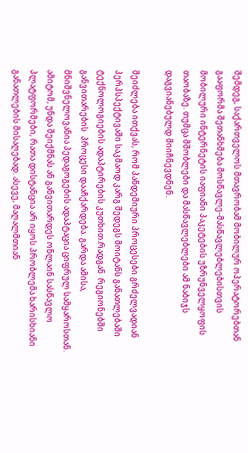შემდეგ, საქართველოს მთავრობამ მობილურ ოპერატორებთან გააფორმა შეთანხმება მოსწავლე-მასწავლებლებისთვის მობილური ინტერნეტის იაფიანი პაკეტების უზრუნველყოფის თაობაზე. თუმცა მშობლები და მასწავლებლები ამ ნაბიჯს დაგვიანებულდ მიიჩნევდნენ.

შეიძლება ითქვას, რომ პანდემიური პროცესები გრძელვადიან პერპსპექტივაში საკმაოდ კარგ შედეგს მოიტანს განათლებაში ტექნოლოგიების ადაპტირების კუთხით.რადგან  რეგიონებში განვითარების  პროცესი დააჩქარდება. გარდა ამისა, მნიშვნელოვანია პედაგოგების ადაპტაცია ციფრულ სამყაროსთან. ამიტომ, უნდა შეიქმნას ან განვითარდეს ონლაინ სასწავლო პლატფორმები, რათა დისტანცია არ იყოს პრობლემა ხარისხიანი განათლების მისაღებად. ასევე, მაღალმთიან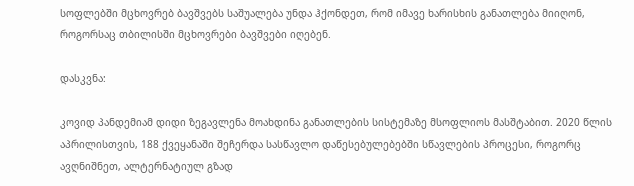სოფლებში მცხოვრებ ბავშვებს საშუალება უნდა ჰქონდეთ, რომ იმავე ხარისხის განათლება მიიღონ, როგორსაც თბილისში მცხოვრები ბავშვები იღებენ.

დასკვნა:

კოვიდ პანდემიამ დიდი ზეგავლენა მოახდინა განათლების სისტემაზე მსოფლიოს მასშტაბით. 2020 წლის აპრილისთვის, 188 ქვეყანაში შეჩერდა სასწავლო დაწესებულებებში სწავლების პროცესი, როგორც ავღნიშნეთ, ალტერნატიულ გზად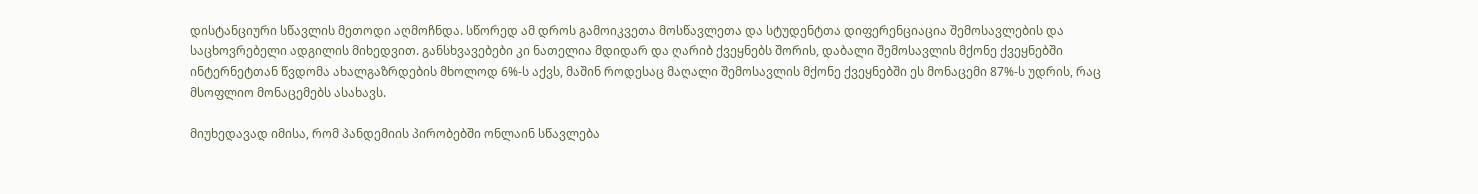დისტანციური სწავლის მეთოდი აღმოჩნდა. სწორედ ამ დროს გამოიკვეთა მოსწავლეთა და სტუდენტთა დიფერენციაცია შემოსავლების და საცხოვრებელი ადგილის მიხედვით. განსხვავებები კი ნათელია მდიდარ და ღარიბ ქვეყნებს შორის, დაბალი შემოსავლის მქონე ქვეყნებში ინტერნეტთან წვდომა ახალგაზრდების მხოლოდ 6%-ს აქვს, მაშინ როდესაც მაღალი შემოსავლის მქონე ქვეყნებში ეს მონაცემი 87%-ს უდრის, რაც მსოფლიო მონაცემებს ასახავს.

მიუხედავად იმისა, რომ პანდემიის პირობებში ონლაინ სწავლება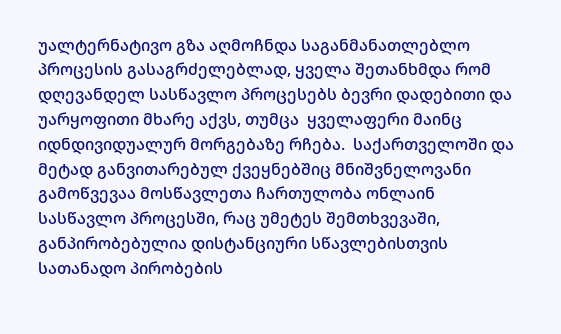უალტერნატივო გზა აღმოჩნდა საგანმანათლებლო პროცესის გასაგრძელებლად, ყველა შეთანხმდა რომ დღევანდელ სასწავლო პროცესებს ბევრი დადებითი და უარყოფითი მხარე აქვს, თუმცა  ყველაფერი მაინც იდნდივიდუალურ მორგებაზე რჩება.  საქართველოში და მეტად განვითარებულ ქვეყნებშიც მნიშვნელოვანი გამოწვევაა მოსწავლეთა ჩართულობა ონლაინ სასწავლო პროცესში, რაც უმეტეს შემთხვევაში, განპირობებულია დისტანციური სწავლებისთვის სათანადო პირობების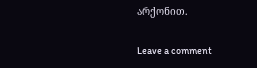არქონით.

Leave a comment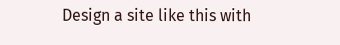Design a site like this with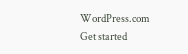WordPress.com
Get started